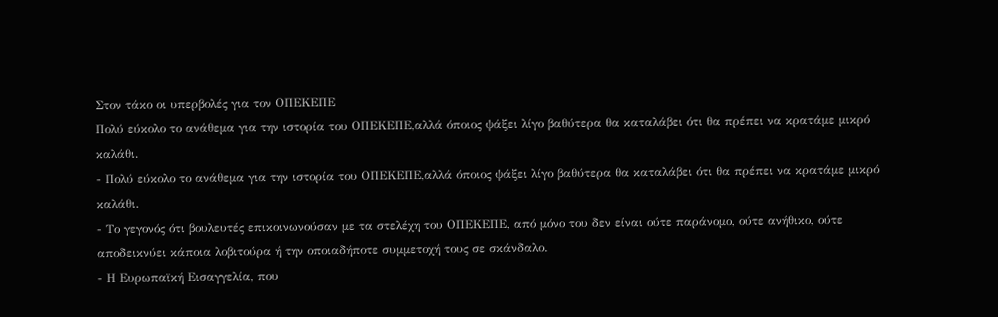Στον τάκο οι υπερβολές για τον ΟΠΕΚΕΠΕ
Πολύ εύκολο το ανάθεμα για την ιστορία του ΟΠΕΚΕΠΕ,αλλά όποιος ψάξει λίγο βαθύτερα θα καταλάβει ότι θα πρέπει να κρατάμε μικρό καλάθι.
- Πολύ εύκολο το ανάθεμα για την ιστορία του ΟΠΕΚΕΠΕ,αλλά όποιος ψάξει λίγο βαθύτερα θα καταλάβει ότι θα πρέπει να κρατάμε μικρό καλάθι.
- Το γεγονός ότι βουλευτές επικοινωνούσαν με τα στελέχη του ΟΠΕΚΕΠΕ, από μόνο του δεν είναι ούτε παράνομο, ούτε ανήθικο, ούτε αποδεικνύει κάποια λοβιτούρα ή την οποιαδήποτε συμμετοχή τους σε σκάνδαλο.
- Η Ευρωπαϊκή Εισαγγελία, που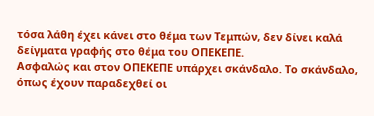τόσα λάθη έχει κάνει στο θέμα των Τεμπών, δεν δίνει καλά δείγματα γραφής στο θέμα του ΟΠΕΚΕΠΕ.
Ασφαλώς και στον ΟΠΕΚΕΠΕ υπάρχει σκάνδαλο. Το σκάνδαλο, όπως έχουν παραδεχθεί οι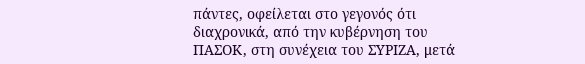πάντες, οφείλεται στο γεγονός ότι διαχρονικά, από την κυβέρνηση του ΠΑΣΟΚ, στη συνέχεια του ΣΥΡΙΖΑ, μετά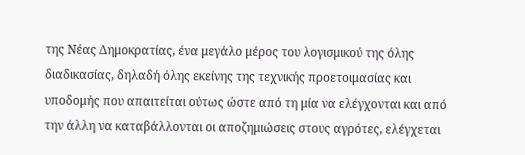της Νέας Δημοκρατίας, ένα μεγάλο μέρος του λογισμικού της όλης διαδικασίας, δηλαδή όλης εκείνης της τεχνικής προετοιμασίας και υποδομής που απαιτείται ούτως ώστε από τη μία να ελέγχονται και από την άλλη να καταβάλλονται οι αποζημιώσεις στους αγρότες, ελέγχεται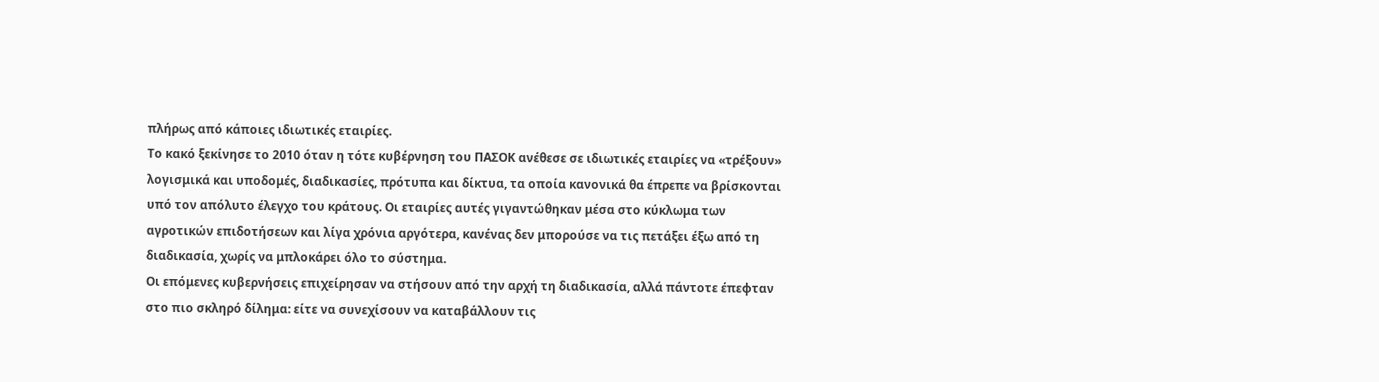πλήρως από κάποιες ιδιωτικές εταιρίες.
Το κακό ξεκίνησε το 2010 όταν η τότε κυβέρνηση του ΠΑΣΟΚ ανέθεσε σε ιδιωτικές εταιρίες να «τρέξουν» λογισμικά και υποδομές, διαδικασίες, πρότυπα και δίκτυα, τα οποία κανονικά θα έπρεπε να βρίσκονται υπό τον απόλυτο έλεγχο του κράτους. Οι εταιρίες αυτές γιγαντώθηκαν μέσα στο κύκλωμα των αγροτικών επιδοτήσεων και λίγα χρόνια αργότερα, κανένας δεν μπορούσε να τις πετάξει έξω από τη διαδικασία, χωρίς να μπλοκάρει όλο το σύστημα.
Οι επόμενες κυβερνήσεις επιχείρησαν να στήσουν από την αρχή τη διαδικασία, αλλά πάντοτε έπεφταν στο πιο σκληρό δίλημα: είτε να συνεχίσουν να καταβάλλουν τις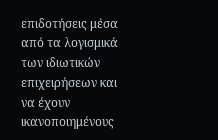επιδοτήσεις μέσα από τα λογισμικά των ιδιωτικών επιχειρήσεων και να έχουν ικανοποιημένους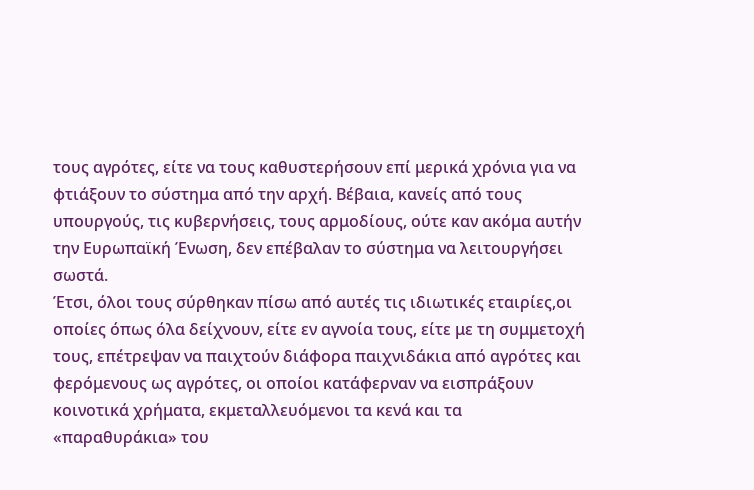τους αγρότες, είτε να τους καθυστερήσουν επί μερικά χρόνια για να φτιάξουν το σύστημα από την αρχή. Βέβαια, κανείς από τους υπουργούς, τις κυβερνήσεις, τους αρμοδίους, ούτε καν ακόμα αυτήν την Ευρωπαϊκή Ένωση, δεν επέβαλαν το σύστημα να λειτουργήσει σωστά.
Έτσι, όλοι τους σύρθηκαν πίσω από αυτές τις ιδιωτικές εταιρίες,οι οποίες όπως όλα δείχνουν, είτε εν αγνοία τους, είτε με τη συμμετοχή τους, επέτρεψαν να παιχτούν διάφορα παιχνιδάκια από αγρότες και φερόμενους ως αγρότες, οι οποίοι κατάφερναν να εισπράξουν κοινοτικά χρήματα, εκμεταλλευόμενοι τα κενά και τα «παραθυράκια» του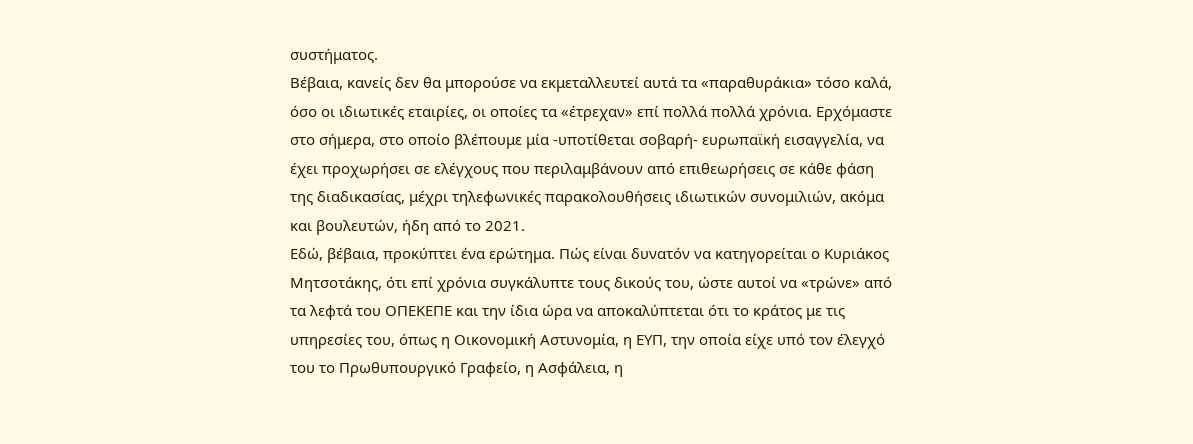συστήματος.
Βέβαια, κανείς δεν θα μπορούσε να εκμεταλλευτεί αυτά τα «παραθυράκια» τόσο καλά, όσο οι ιδιωτικές εταιρίες, οι οποίες τα «έτρεχαν» επί πολλά πολλά χρόνια. Ερχόμαστε στο σήμερα, στο οποίο βλέπουμε μία -υποτίθεται σοβαρή- ευρωπαϊκή εισαγγελία, να έχει προχωρήσει σε ελέγχους που περιλαμβάνουν από επιθεωρήσεις σε κάθε φάση της διαδικασίας, μέχρι τηλεφωνικές παρακολουθήσεις ιδιωτικών συνομιλιών, ακόμα και βουλευτών, ήδη από το 2021.
Εδώ, βέβαια, προκύπτει ένα ερώτημα. Πώς είναι δυνατόν να κατηγορείται ο Κυριάκος Μητσοτάκης, ότι επί χρόνια συγκάλυπτε τους δικούς του, ώστε αυτοί να «τρώνε» από τα λεφτά του ΟΠΕΚΕΠΕ και την ίδια ώρα να αποκαλύπτεται ότι το κράτος με τις υπηρεσίες του, όπως η Οικονομική Αστυνομία, η ΕΥΠ, την οποία είχε υπό τον έλεγχό του το Πρωθυπουργικό Γραφείο, η Ασφάλεια, η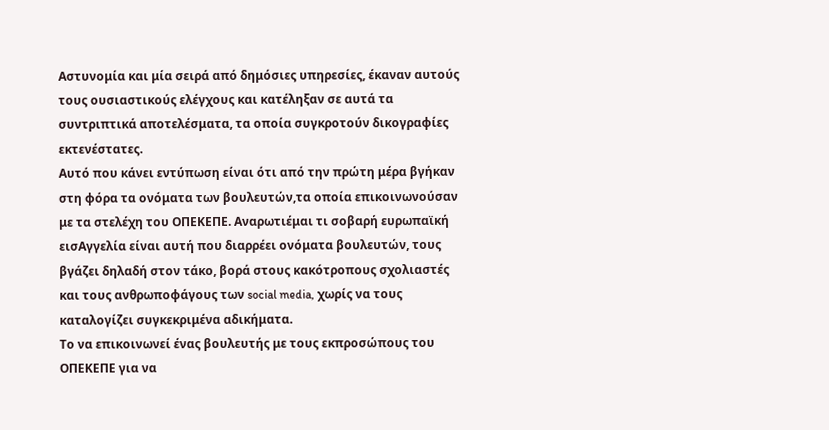Αστυνομία και μία σειρά από δημόσιες υπηρεσίες, έκαναν αυτούς τους ουσιαστικούς ελέγχους και κατέληξαν σε αυτά τα συντριπτικά αποτελέσματα, τα οποία συγκροτούν δικογραφίες εκτενέστατες.
Αυτό που κάνει εντύπωση είναι ότι από την πρώτη μέρα βγήκαν στη φόρα τα ονόματα των βουλευτών,τα οποία επικοινωνούσαν με τα στελέχη του ΟΠΕΚΕΠΕ. Αναρωτιέμαι τι σοβαρή ευρωπαϊκή εισΑγγελία είναι αυτή που διαρρέει ονόματα βουλευτών, τους βγάζει δηλαδή στον τάκο, βορά στους κακότροπους σχολιαστές και τους ανθρωποφάγους των social media, χωρίς να τους καταλογίζει συγκεκριμένα αδικήματα.
Το να επικοινωνεί ένας βουλευτής με τους εκπροσώπους του ΟΠΕΚΕΠΕ για να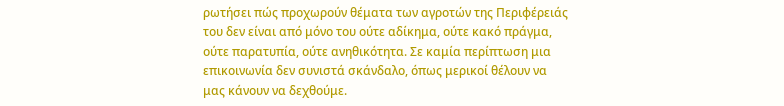ρωτήσει πώς προχωρούν θέματα των αγροτών της Περιφέρειάς του δεν είναι από μόνο του ούτε αδίκημα, ούτε κακό πράγμα, ούτε παρατυπία, ούτε ανηθικότητα. Σε καμία περίπτωση μια επικοινωνία δεν συνιστά σκάνδαλο, όπως μερικοί θέλουν να μας κάνουν να δεχθούμε.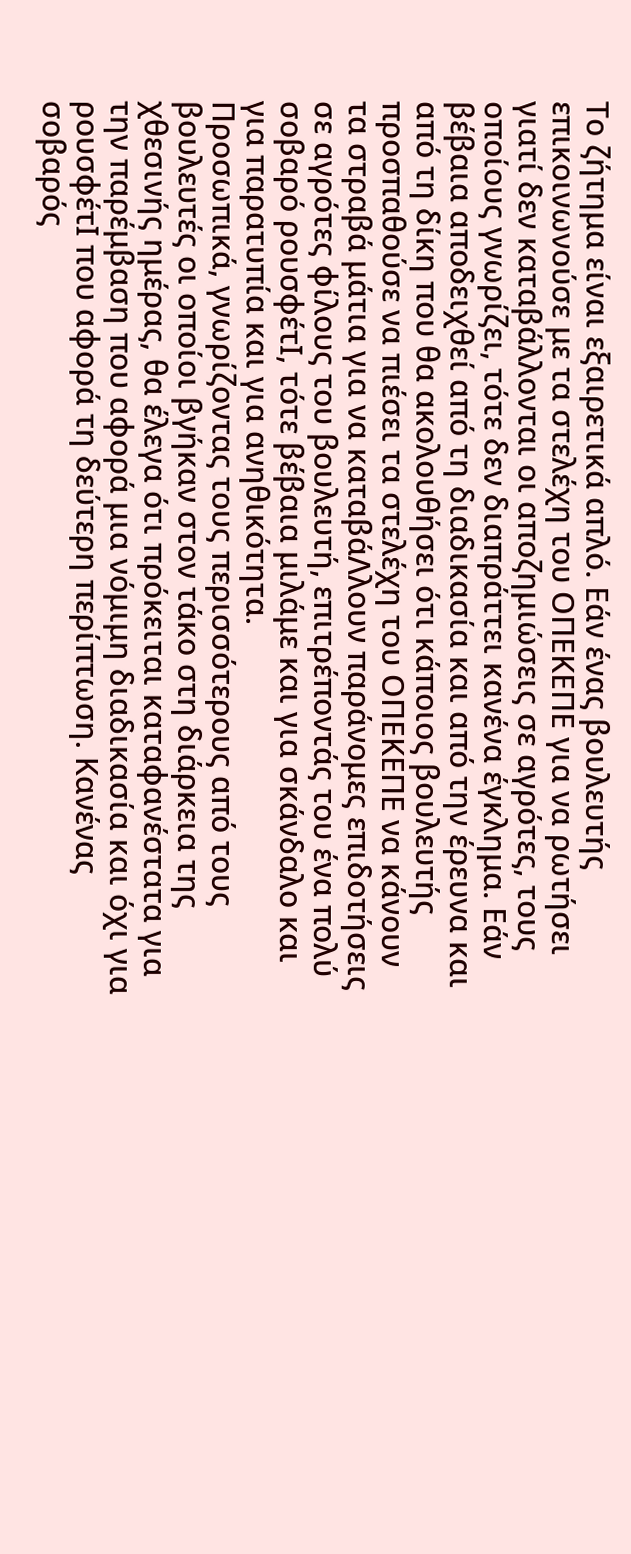Το ζήτημα είναι εξαιρετικά απλό. Εάν ένας βουλευτής επικοινωνούσε με τα στελέχη του ΟΠΕΚΕΠΕ για να ρωτήσει γιατί δεν καταβάλλονται οι αποζημιώσεις σε αγρότες, τους οποίους γνωρίζει, τότε δεν διαπράττει κανένα έγκλημα. Εάν βέβαια αποδειχθεί από τη διαδικασία και από την έρευνα και από τη δίκη που θα ακολουθήσει ότι κάποιος βουλευτής προσπαθούσε να πιέσει τα στελέχη του ΟΠΕΚΕΠΕ να κάνουν τα στραβά μάτια για να καταβάΛλουν παράνομες επιδοτήσεις σε αγρότες φίλους του βουλευτή, επιτρέποντάς του ένα πολύ σοβαρό ρουσφέτΙ, τότε βέβαια μιλάμε και για σκάνδαλο και για παρατυπία και για ανηθικότητα.
Προσωπικά, γνωρίζοντας τους περισσότερους από τους βουλευτές οι οποίοι βγήκαν στον τάκο στη διάρκεια της χθεσινής ημέρας, θα έλεγα ότι πρόκειται καταφανέστατα για την παρέμβαση που αφορά μια νόμιμη διαδικασία και όχι για ρουσφέτΙ που αφορά τη δεύτερη περίπτωση. Κανένας σοβαρός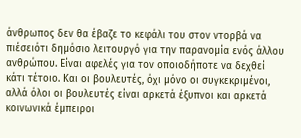άνθρωπος δεν θα έβαζε το κεφάλι του στον ντορβά να πιέσειότι δημόσιο λειτουργό για την παρανομία ενός άλλου ανθρώπου. Είναι αφελές για τον οποιοδήποτε να δεχθεί κάτι τέτοιο. Και οι βουλευτές, όχι μόνο οι συγκεκριμένοι, αλλά όλοι οι βουλευτές είναι αρκετά έξυπνοι και αρκετά κοινωνικά έμπειροι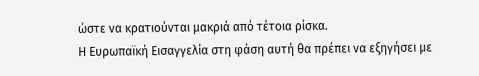ώστε να κρατιούνται μακριά από τέτοια ρίσκα.
Η Ευρωπαϊκή Εισαγγελία στη φάση αυτή θα πρέπει να εξηγήσει με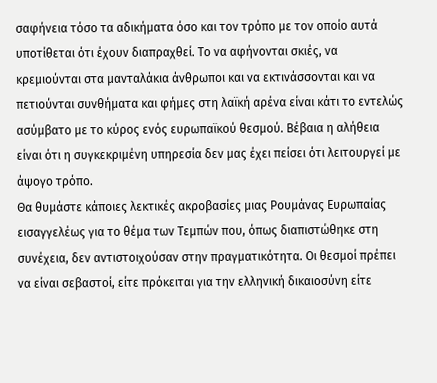σαφήνεια τόσο τα αδικήματα όσο και τον τρόπο με τον οποίο αυτά υποτίθεται ότι έχουν διαπραχθεί. Το να αφήνονται σκιές, να κρεμιούνται στα μανταλάκια άνθρωποι και να εκτινάσσονται και να πετιούνται συνθήματα και φήμες στη λαϊκή αρένα είναι κάτι το εντελώς ασύμβατο με το κύρος ενός ευρωπαϊκού θεσμού. Βέβαια η αλήθεια είναι ότι η συγκεκριμένη υπηρεσία δεν μας έχει πείσει ότι λειτουργεί με άψογο τρόπο.
Θα θυμάστε κάποιες λεκτικές ακροβασίες μιας Ρουμάνας Ευρωπαίας εισαγγελέως για το θέμα των Τεμπών που, όπως διαπιστώθηκε στη συνέχεια, δεν αντιστοιχούσαν στην πραγματικότητα. Οι θεσμοί πρέπει να είναι σεβαστοί, είτε πρόκειται για την ελληνική δικαιοσύνη είτε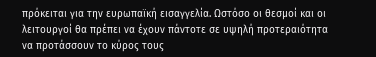πρόκειται για την ευρωπαϊκή εισαγγελία. Ωστόσο οι θεσμοί και οι λειτουργοί θα πρέπει να έχουν πάντοτε σε υψηλή προτεραιότητα να προτάσσουν το κύρος τους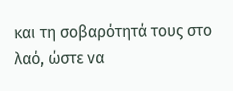και τη σοβαρότητά τους στο λαό, ώστε να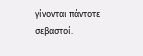γίνονται πάντοτε σεβαστοί.